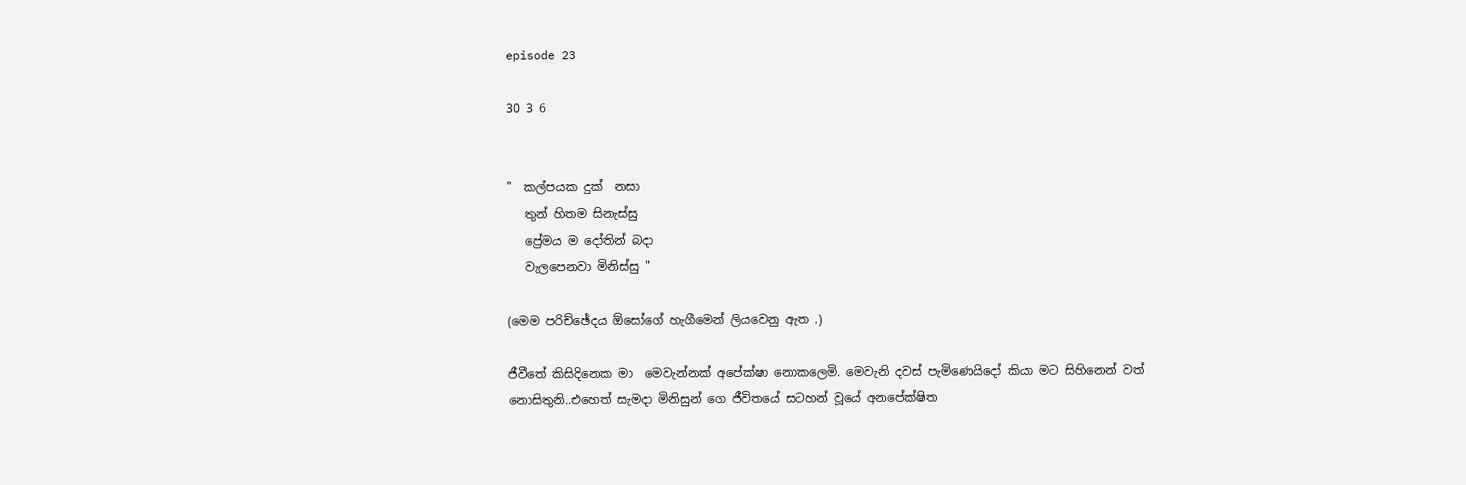episode 23

30 3 6


"  කල්පයක දුක්  නසා
   තුන් හිතම සිනැස්සු
   ප්‍රේමය ම දෝතින් බදා
   වැලපෙනවා මිනිස්සු "

(මෙම පරිච්ඡේදය ඕසෝගේ හැගීමෙන් ලියවෙනු ඇත .)

ජීවීතේ කිසිදිනෙක මා  මෙවැන්නක් අපේක්ෂා නොකලෙමි. මෙවැනි දවස් පැමිණෙයිදෝ කියා මට සිහිනෙන් වත් නොසිතුනි..එහෙත් සැමදා මිනිසුන් ගෙ ජීවිතයේ සටහන් වූයේ අනපේක්ෂිත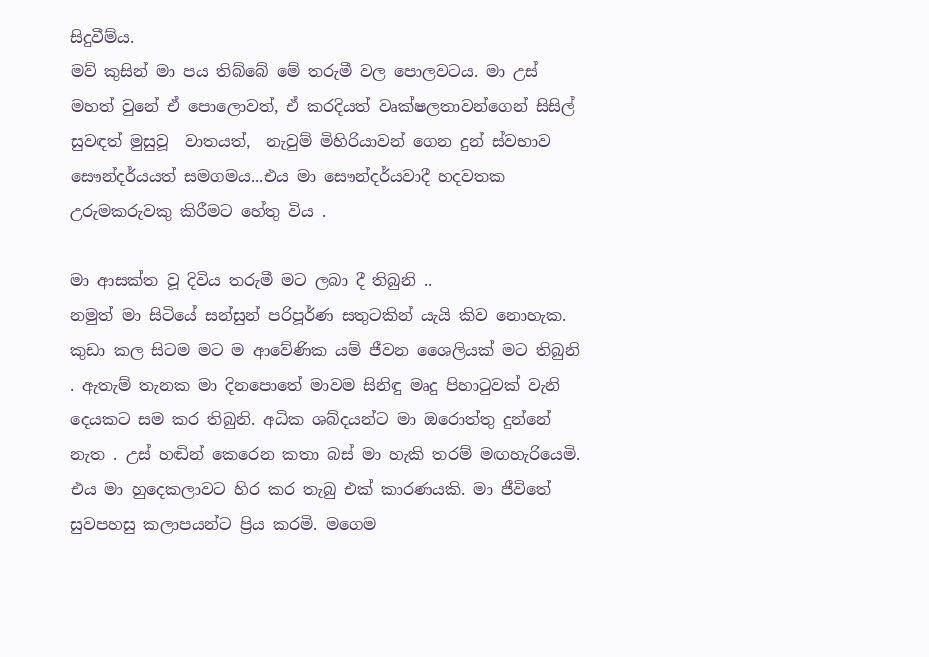සිදුවීම්ය.
මව් කුසින් මා පය තිබ්බේ මේ තරුමී වල පොලවටය. මා උස් මහත් වුනේ ඒ පොලොවත්, ඒ කරදියත් වෘක්ෂලතාවන්ගෙන් සිසිල් සුවඳත් මුසුවූ  වාතයත්,  නැවුම් මිහිරියාවන් ගෙන දුන් ස්වභාව සෞන්දර්යයත් සමගමය...එය මා සෞන්දර්යවාදී හදවතක උරුමකරුවකු කිරීමට හේතු විය .

මා ආසක්ත වූ දිවිය තරුමී මට ලබා දී තිබුනි ..
නමුත් මා සිටියේ සන්සුන් පරිපූර්ණ සතුටකින් යැයි කිව නොහැක. කුඩා කල සිටම මට ම ආවේණික යම් ජීවන ශෛලියක් මට තිබුනි . ඇතැම් තැනක මා දිනපොතේ මාවම සිනිඳු මෘදු පිහාටුවක් වැනි දෙයකට සම කර තිබුනි. අධික ශබ්දයන්ට මා ඔරොත්තු දුන්නේ නැත . උස් හඬින් කෙරෙන කතා බස් මා හැකි තරම් මඟහැරියෙමි.  එය මා හුදෙකලාවට හිර කර තැබු එක් කාරණයකි. මා ජීවිතේ සුවපහසු කලාපයන්ට ප්‍රිය කරමි. මගෙම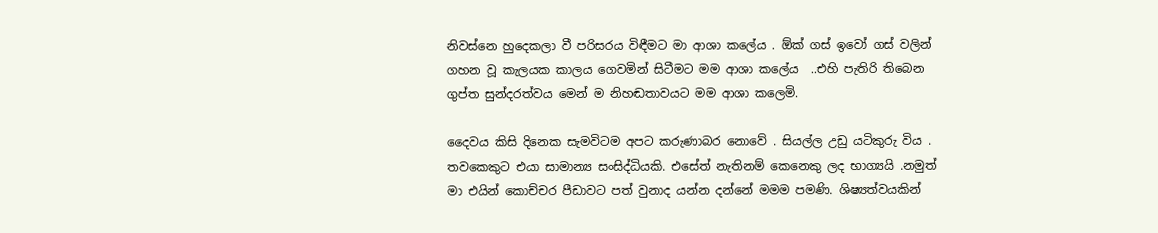නිවස්නෙ හුදෙකලා වී පරිසරය විඳීමට මා ආශා කලේය . ඕක් ගස් ඉවෝ ගස් වලින් ගහන වූ කැලයක කාලය ගෙවමින් සිටීමට මම ආශා කලේය  ..එහි පැතිරි තිබෙන ගුප්ත සුන්දරත්වය මෙන් ම නිහඬතාවයට මම ආශා කලෙමි.

දෛවය කිසි දිනෙක සැමවිටම අපට කරුණාබර නොවේ . සියල්ල උඩු යටිකුරු විය . තවකෙකුට එයා සාමාන්‍ය සංසිද්ධියකි. එසේත් නැතිනම් කෙනෙකු ලද භාග්‍යයි .නමුත් මා එයින් කොච්චර පීඩාවට පත් වුනාද යන්න දන්නේ මමම පමණි. ශිෂ්‍යත්වයකින්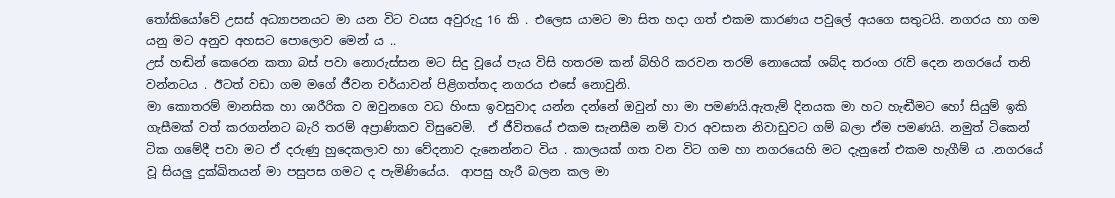තෝකියෝවේ උසස් අධ්‍යාපනයට මා යන විට වයස අවුරුදු 16 කි . එලෙස යාමට මා සිත හදා ගත් එකම කාරණය පවුලේ අයගෙ සතුටයි. නගරය හා ගම යනු මට අනුව අහසට පොලොව මෙන් ය ..
උස් හඬින් කෙරෙන කතා බස් පවා නොරුස්සන මට සිදු වූයේ පැය විසි හතරම කන් බිහිරි කරවන තරම් නොයෙක් ශබ්ද තරංග රැව් දෙන නගරයේ තනි වන්නටය . ඊටත් වඩා ගම මගේ ජීවන චර්යාවන් පිළිගත්තද නගරය එසේ නොවුනි.
මා කොතරම් මානසික හා ශාරීරික ව ඔවුනගෙ වධ හිංසා ඉවසුවාද යන්න දන්නේ ඔවුන් හා මා පමණයි.ඇතැම් දිනයක මා හට හැඬීමට හෝ සියුම් ඉකි ගැසීමක් වත් කරගන්නට බැරි තරම් අප්‍රාණිකව විසුවෙමි.  ඒ ජීවිතයේ එකම සැනසීම නම් වාර අවසාන නිවාඩුවට ගම් බලා ඒම පමණයි. නමුත් ටිකෙන් ටික ගමේදී පවා මට ඒ දරුණු හුදෙකලාව හා වේදනාව දැනෙන්නට විය . කාලයක් ගත වන විට ගම හා නගරයෙහි මට දැනුනේ එකම හැගීම් ය .නගරයේ වූ සියලු දුක්ඛිතයන් මා පසුපස ගමට ද පැමිණියේය.  ආපසු හැරී බලන කල මා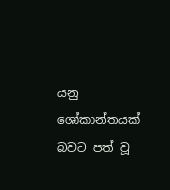යනු ශෝකාන්තයක් බවට පත් වූ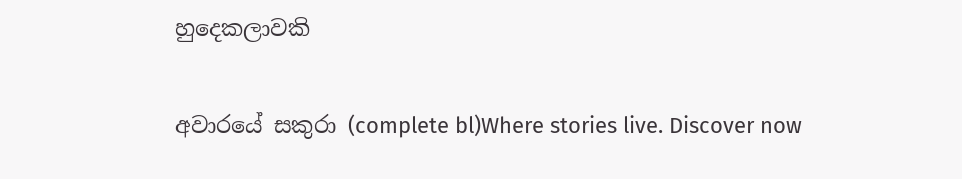හුදෙකලාවකි

අවාරයේ සකුරා (complete bl)Where stories live. Discover now